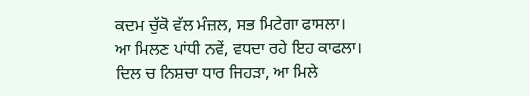ਕਦਮ ਚੁੱਕੋ ਵੱਲ ਮੰਜ਼ਲ, ਸਭ ਮਿਟੇਗਾ ਫਾਸਲਾ।
ਆ ਮਿਲਣ ਪਾਂਧੀ ਨਵੇਂ, ਵਧਦਾ ਰਹੇ ਇਹ ਕਾਫਲਾ।
ਦਿਲ ਚ ਨਿਸ਼ਚਾ ਧਾਰ ਜਿਹੜਾ, ਆ ਮਿਲੇ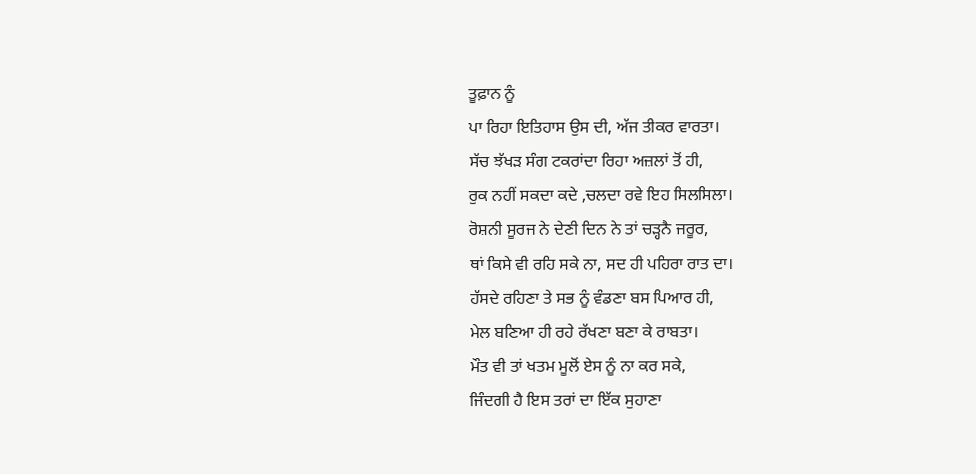ਤੂਫ਼ਾਨ ਨੂੰ
ਪਾ ਰਿਹਾ ਇਤਿਹਾਸ ਉਸ ਦੀ, ਅੱਜ ਤੀਕਰ ਵਾਰਤਾ।
ਸੱਚ ਝੱਖੜ ਸੰਗ ਟਕਰਾਂਦਾ ਰਿਹਾ ਅਜ਼ਲਾਂ ਤੋਂ ਹੀ,
ਰੁਕ ਨਹੀਂ ਸਕਦਾ ਕਦੇ ,ਚਲਦਾ ਰਵੇ ਇਹ ਸਿਲਸਿਲਾ।
ਰੋਸ਼ਨੀ ਸੂਰਜ ਨੇ ਦੇਣੀ ਦਿਨ ਨੇ ਤਾਂ ਚੜ੍ਹਨੈ ਜਰੂਰ,
ਥਾਂ ਕਿਸੇ ਵੀ ਰਹਿ ਸਕੇ ਨਾ, ਸਦ ਹੀ ਪਹਿਰਾ ਰਾਤ ਦਾ।
ਹੱਸਦੇ ਰਹਿਣਾ ਤੇ ਸਭ ਨੂੰ ਵੰਡਣਾ ਬਸ ਪਿਆਰ ਹੀ,
ਮੇਲ ਬਣਿਆ ਹੀ ਰਹੇ ਰੱਖਣਾ ਬਣਾ ਕੇ ਰਾਬਤਾ।
ਮੌਤ ਵੀ ਤਾਂ ਖਤਮ ਮੂਲੋਂ ਏਸ ਨੂੰ ਨਾ ਕਰ ਸਕੇ,
ਜਿੰਦਗੀ ਹੈ ਇਸ ਤਰਾਂ ਦਾ ਇੱਕ ਸੁਹਾਣਾ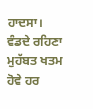ਹਾਦਸਾ।
ਵੰਡਦੇ ਰਹਿਣਾ ਮੁਹੱਬਤ ਖਤਮ ਹੋਵੇ ਹਰ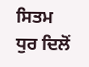ਸਿਤਮ
ਧੁਰ ਦਿਲੋਂ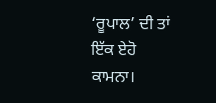‘ਰੂਪਾਲ’ ਦੀ ਤਾਂ ਇੱਕ ਏਹੋ ਕਾਮਨਾ।